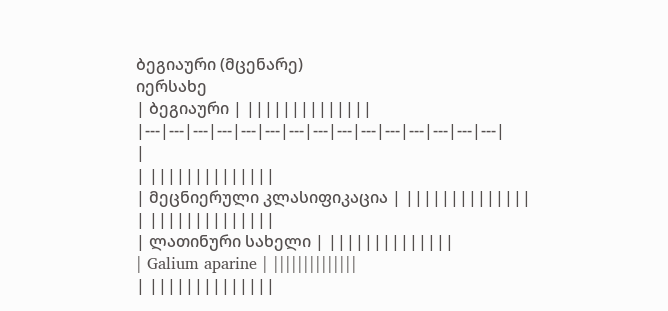ბეგიაური (მცენარე)
იერსახე
| ბეგიაური | ||||||||||||||
|---|---|---|---|---|---|---|---|---|---|---|---|---|---|---|
|
| ||||||||||||||
| მეცნიერული კლასიფიკაცია | ||||||||||||||
| ||||||||||||||
| ლათინური სახელი | ||||||||||||||
| Galium aparine | ||||||||||||||
| ||||||||||||||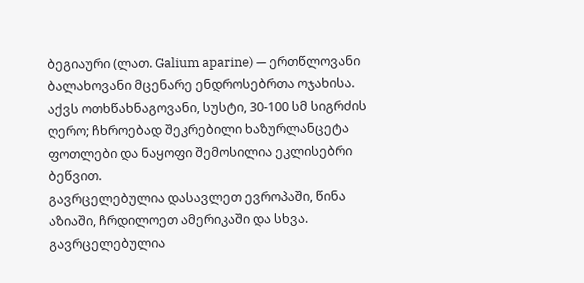ბეგიაური (ლათ. Galium aparine) — ერთწლოვანი ბალახოვანი მცენარე ენდროსებრთა ოჯახისა. აქვს ოთხწახნაგოვანი, სუსტი, 30-100 სმ სიგრძის ღერო; ჩხროებად შეკრებილი ხაზურლანცეტა ფოთლები და ნაყოფი შემოსილია ეკლისებრი ბეწვით.
გავრცელებულია დასავლეთ ევროპაში, წინა აზიაში, ჩრდილოეთ ამერიკაში და სხვა. გავრცელებულია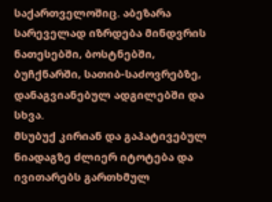საქართველოშიც. აბეზარა სარეველად იზრდება მინდვრის ნათესებში, ბოსტნებში, ბუჩქნარში, სათიბ-საძოვრებზე, დანაგვიანებულ ადგილებში და სხვა.
მსუბუქ კირიან და გაპატივებულ ნიადაგზე ძლიერ იტოტება და ივითარებს გართხმულ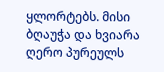ყლორტებს. მისი ბღაუჭა და ხვიარა ღერო პურეულს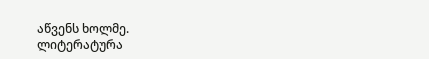აწვენს ხოლმე.
ლიტერატურა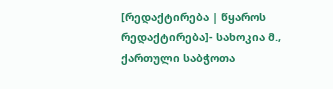[რედაქტირება | წყაროს რედაქტირება]- სახოკია მ., ქართული საბჭოთა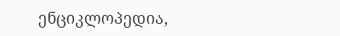ენციკლოპედია,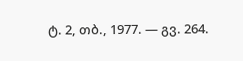ტ. 2, თბ., 1977. — გვ. 264.